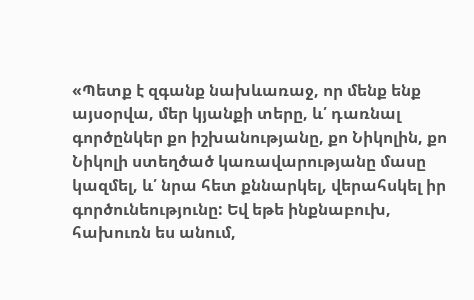«Պետք է զգանք նախևառաջ, որ մենք ենք այսօրվա, մեր կյանքի տերը, և՛ դառնալ գործընկեր քո իշխանությանը, քո Նիկոլին, քո Նիկոլի ստեղծած կառավարությանը մասը կազմել, և՛ նրա հետ քննարկել, վերահսկել իր գործունեությունը: Եվ եթե ինքնաբուխ, հախուռն ես անում,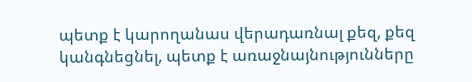պետք է կարողանաս վերադառնալ քեզ, քեզ կանգնեցնել, պետք է առաջնայնությունները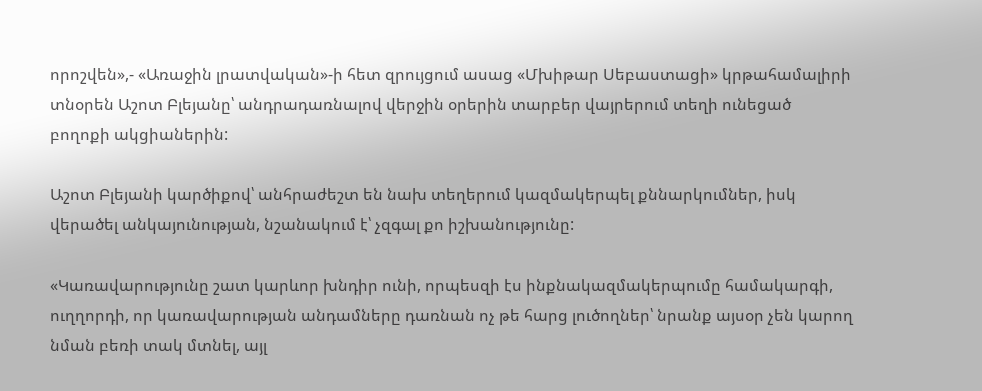որոշվեն»,- «Առաջին լրատվական»-ի հետ զրույցում ասաց «Մխիթար Սեբաստացի» կրթահամալիրի տնօրեն Աշոտ Բլեյանը՝ անդրադառնալով վերջին օրերին տարբեր վայրերում տեղի ունեցած բողոքի ակցիաներին:

Աշոտ Բլեյանի կարծիքով՝ անհրաժեշտ են նախ տեղերում կազմակերպել քննարկումներ, իսկ վերածել անկայունության, նշանակում է՝ չզգալ քո իշխանությունը:

«Կառավարությունը շատ կարևոր խնդիր ունի, որպեսզի էս ինքնակազմակերպումը համակարգի, ուղղորդի, որ կառավարության անդամները դառնան ոչ թե հարց լուծողներ՝ նրանք այսօր չեն կարող նման բեռի տակ մտնել, այլ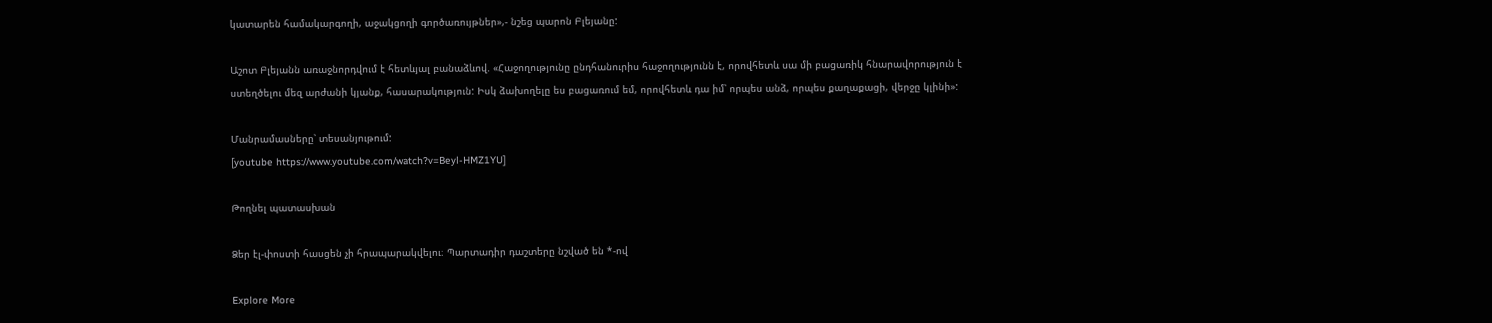կատարեն համակարգողի, աջակցողի գործառույթներ»,- նշեց պարոն Բլեյանը:

Աշոտ Բլեյանն առաջնորդվում է հետևյալ բանաձևով. «Հաջողությունը ընդհանուրիս հաջողությունն է, որովհետև սա մի բացառիկ հնարավորություն է ստեղծելու մեզ արժանի կյանք, հասարակություն: Իսկ ձախողելը ես բացառում եմ, որովհետև դա իմ՝ որպես անձ, որպես քաղաքացի, վերջը կլինի»:

Մանրամասները՝ տեսանյութում:
[youtube https://www.youtube.com/watch?v=Beyl-HMZ1YU]

Թողնել պատասխան

Ձեր էլ-փոստի հասցեն չի հրապարակվելու։ Պարտադիր դաշտերը նշված են *-ով

Explore More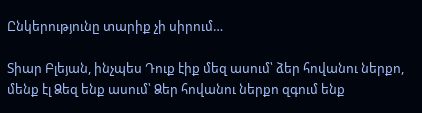Ընկերությունը տարիք չի սիրում…

Տիար Բլեյան, ինչպես Դուք էիք մեզ ասում՝ ձեր հովանու ներքո, մենք էլ Ձեզ ենք ասում՝ Ձեր հովանու ներքո զգում ենք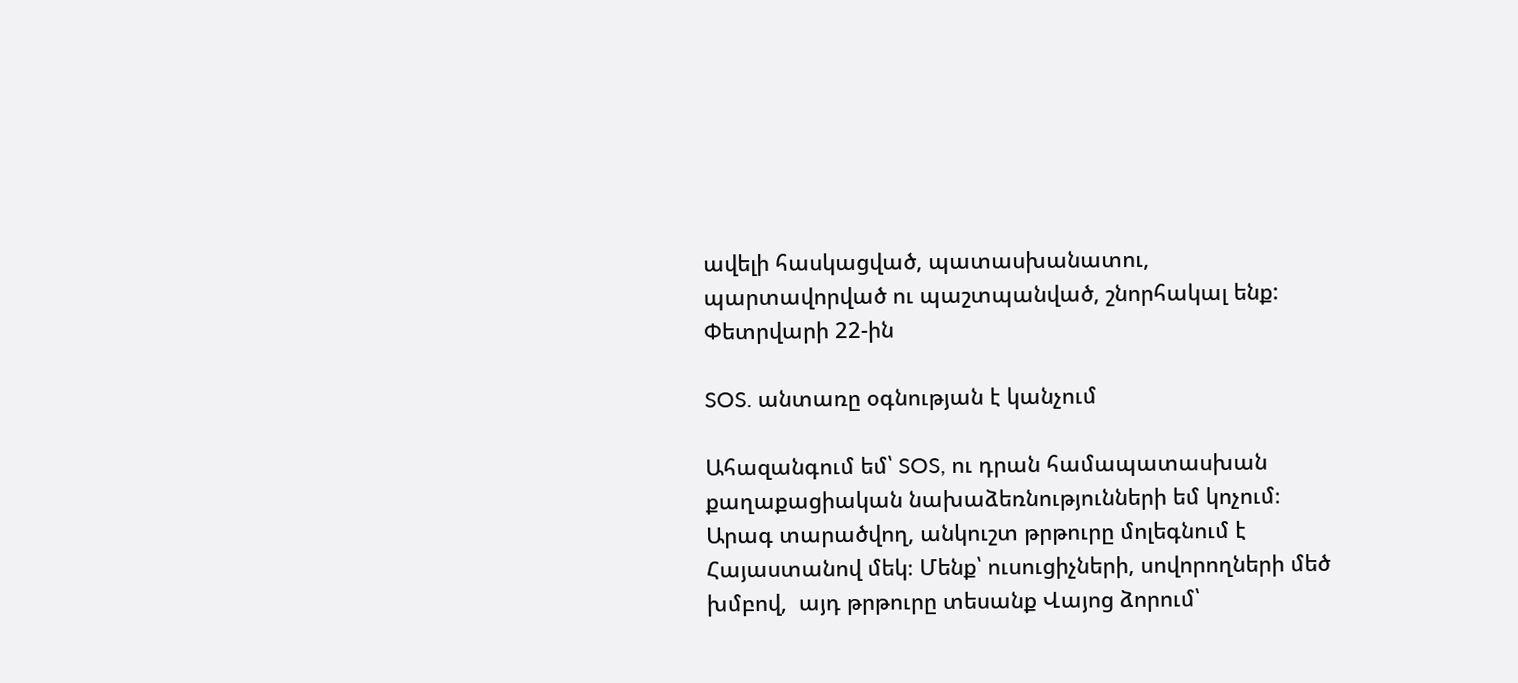ավելի հասկացված, պատասխանատու, պարտավորված ու պաշտպանված, շնորհակալ ենք: Փետրվարի 22-ին

SOS. անտառը օգնության է կանչում

Ահազանգում եմ՝ SOS, ու դրան համապատասխան քաղաքացիական նախաձեռնությունների եմ կոչում։ Արագ տարածվող, անկուշտ թրթուրը մոլեգնում է Հայաստանով մեկ։ Մենք՝ ուսուցիչների, սովորողների մեծ խմբով,  այդ թրթուրը տեսանք Վայոց ձորում՝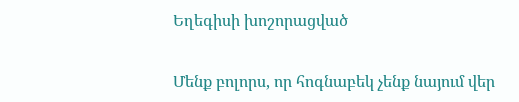Եղեգիսի խոշորացված

Մենք բոլորս, որ հոգնաբեկ չենք նայում վեր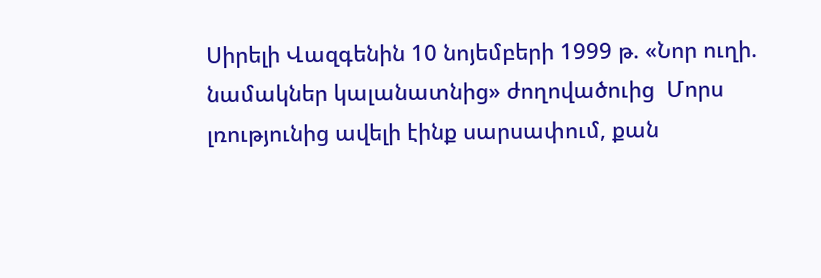Սիրելի Վազգենին 10 նոյեմբերի 1999 թ. «Նոր ուղի. նամակներ կալանատնից» ժողովածուից  Մորս լռությունից ավելի էինք սարսափում, քան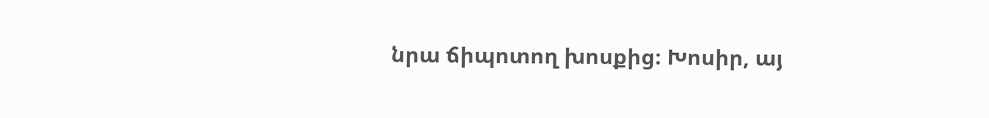նրա ճիպոտող խոսքից։ Խոսիր, այ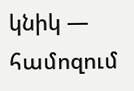կնիկ — համոզում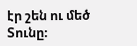էր շեն ու մեծ Տունը։